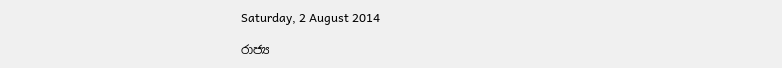Saturday, 2 August 2014

රාජ්‍ය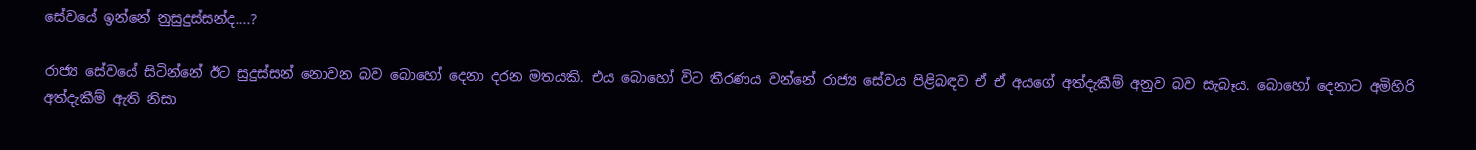සේවයේ ඉන්නේ නුසුදුස්සන්ද....?

රාජ්‍ය සේවයේ සිටින්නේ ඊට සුදුස්සන් නොවන බව බොහෝ දෙනා දරන මතයකි. එය බොහෝ විට තීරණය වන්නේ රාජ්‍ය සේවය පිළිබඳව ඒ ඒ අයගේ අත්දැකීම් අනුව බව සැබෑය. බොහෝ දෙනාට අමිහිරි අත්දැකීම් ඇති නිසා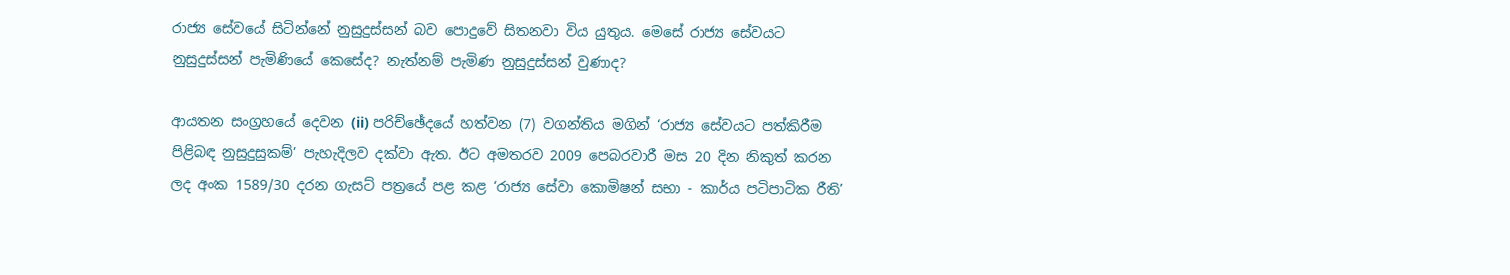රාජ්‍ය සේවයේ සිටින්නේ නුසුදුස්සන් බව පොදුවේ සිතනවා විය යුතුය. මෙසේ රාජ්‍ය සේවයට නුසුදුස්සන් පැමිණියේ කෙසේද? නැත්නම් පැමිණ නුසුදුස්සන් වුණාද?

ආයතන සංග්‍රහයේ දෙවන (ii) පරිච්ඡේදයේ හත්වන (7) වගන්තිය මගින් ‘රාජ්‍ය සේවයට පත්කිරීම පිළිබඳ නුසුදුසුකම්’ පැහැදිලව දක්වා ඇත. ඊට අමතරව 2009 පෙබරවාරී මස 20 දින නිකුත් කරන ලද අංක 1589/30 දරන ගැසට් පත්‍රයේ පළ කළ ‘රාජ්‍ය සේවා කොමිෂන් සභා - කාර්ය පටිපාටික රීති’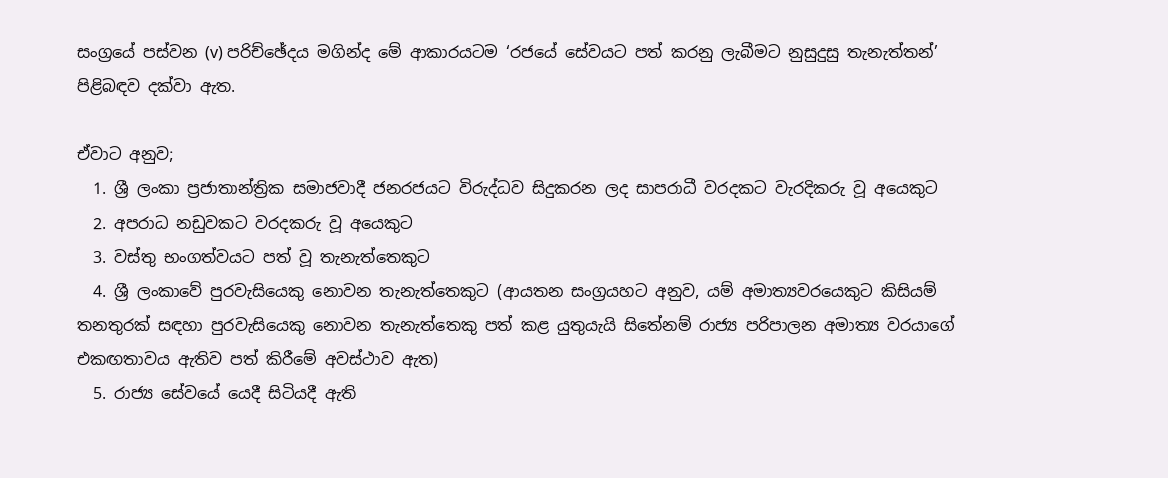සංග්‍රයේ පස්වන (v) පරි‍ච්ඡේදය මගින්ද මේ ආකාරයටම ‘රජයේ සේවයට පත් කරනු ලැබීමට නුසුදුසු තැනැත්තන්’ පිළිබඳව දක්වා ඇත.

ඒවාට අනුව;
  1. ශ්‍රී ලංකා ප්‍රජාතාන්ත්‍රික සමාජවාදී ජනරජයට විරුද්ධව සිදුකරන ලද සාපරාධී වරදකට වැරදිකරු වූ අයෙකුට
  2. අපරාධ නඩුවකට වරදකරු වූ ‍අයෙකුට
  3. වස්තු භංගත්වයට පත් වූ තැනැත්තෙකුට
  4. ශ්‍රී ලංකාවේ පුරවැසියෙකු නොවන තැනැත්තෙකුට (ආයතන සංග්‍රයහට අනුව, යම් අමාත්‍යවරයෙකුට කිසියම් තනතුරක් සඳහා පුරවැසියෙකු නොවන තැනැත්තෙකු පත් කළ යුතුයැයි සිතේනම් රාජ්‍ය පරිපාලන අමාත්‍ය වරයාගේ එකඟතාවය ඇතිව පත් කිරීමේ අවස්ථාව ඇත)
  5. රාජ්‍ය සේවයේ යෙදී සිටියදී ඇති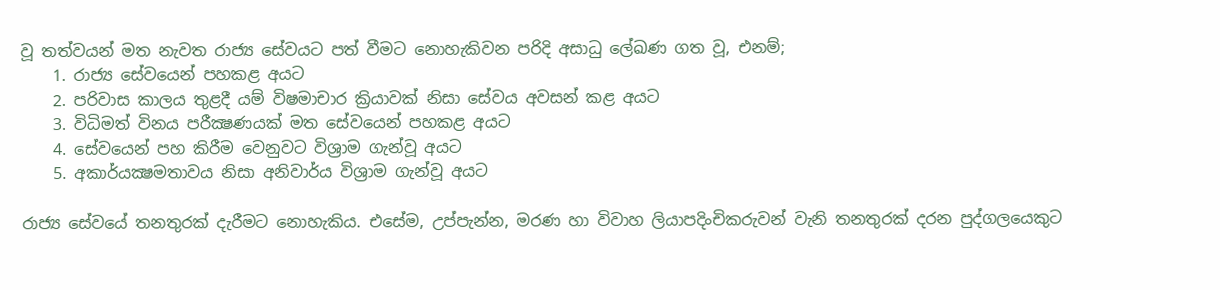වූ තත්වයන් මත නැවත රාජ්‍ය සේවයට පත් වීමට නොහැකිවන පරිදි අසාධු ලේඛණ ගත වූ, එනම්;
    1. රාජ්‍ය සේවයෙන් පහකළ අයට
    2. පරිවාස කාලය තුළදී යම් විෂමාචාර ක්‍රියාවක් නිසා සේවය අවසන් කළ අයට
    3. විධිමත් විනය පරීක්‍ෂණයක් මත සේවයෙන් පහකළ අයට
    4. සේවයෙන් පහ කිරීම වෙනුවට විශ්‍රාම ගැන්වූ අයට
    5. අකාර්යක්‍ෂමතාවය නිසා අනිවාර්ය විශ්‍රාම ගැන්වූ අයට

රාජ්‍ය සේවයේ තනතුරක් දැරීමට නොහැකිය. එසේම, උප්පැන්න, මරණ හා විවාහ ලියාපදිංචිකරුවන් වැනි තනතුරක් දරන පුද්ගලයෙකුට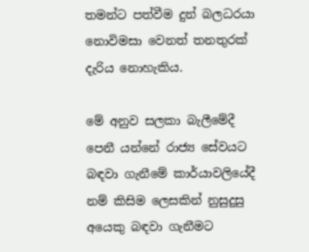තමන්ට පත්වීම දුන් බලධරයා නොවිමසා වෙනත් තනතුරක් දැරිය නොහැකිය.

මේ අනුව සලකා බැලීමේදී පෙනී යන්නේ රාජ්‍ය සේවයට බඳවා ගැනීමේ කාර්යාවලියේදී නම් කිසිම ලෙසකින් නුසුදුසු අයෙකු බඳවා ගැනීමට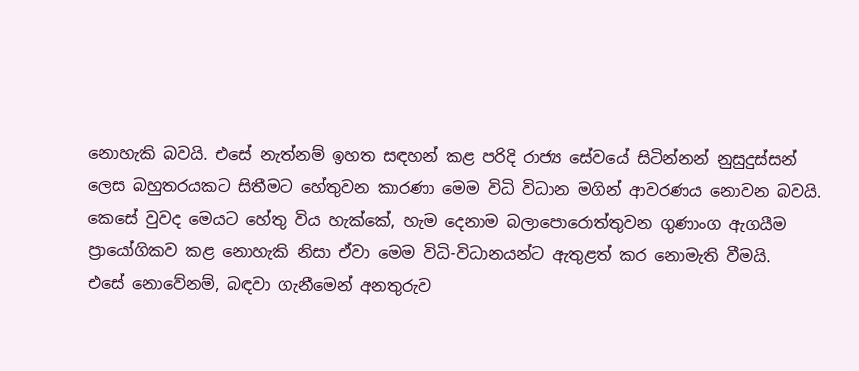නොහැකි බවයි. එසේ නැත්නම් ඉහත සඳහන් කළ පරිදි රාජ්‍ය සේවයේ සිටින්නන් නුසුදුස්සන් ලෙස බහුතරයකට සිතීමට හේතුවන කාරණා මෙම විධි විධාන මගින් ආවරණය නොවන බවයි. කෙසේ වුවද මෙයට හේතු විය හැක්කේ, හැම දෙනාම බලාපොරොත්තුවන ගුණාංග ඇගයීම ප්‍රායෝගිකව කළ නොහැකි නිසා ඒවා මෙම විධි-විධානයන්ට ඇතුළත් කර නොමැති වීමයි.
එසේ නොවේනම්, බඳවා ගැනීමෙන් අනතුරුව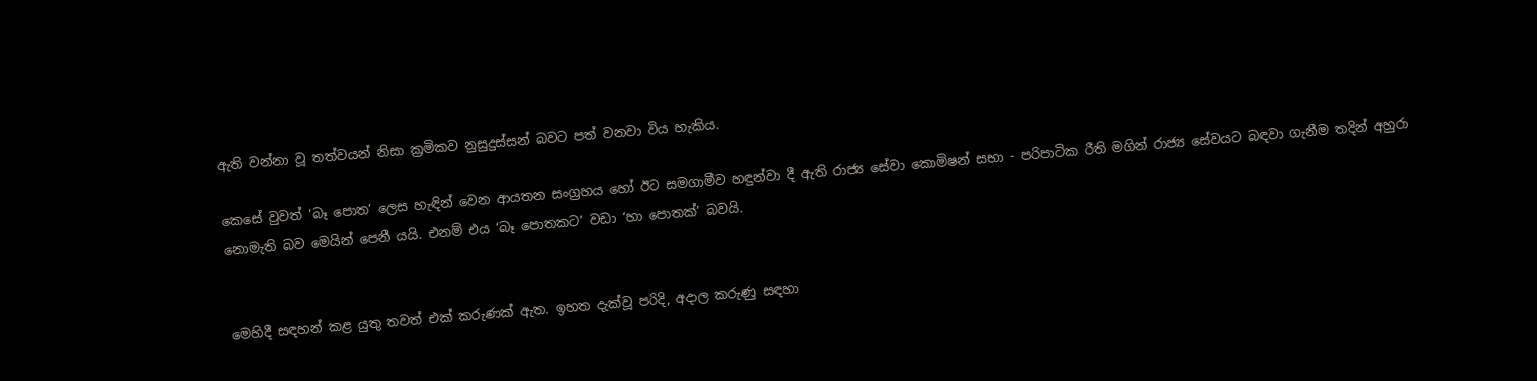ඇති වන්නා වූ තත්වයන් නිසා ක්‍රමිකව නුසුදුස්සන් බවට පත් වනවා විය හැකිය.

කෙසේ වුවත් ‘බෑ පොත’ ලෙස හැඳින් වෙන ආයතන සංග්‍රහය හෝ ඊට සමගාමීව හඳුන්වා දී ඇති රාජ්‍ය සේවා කොමිෂන් සභා - පරිපාටික රීති මගින් රාජ්‍ය සේවයට බඳවා ගැනීම තදින් අහුරා නොමැති බව මෙයින් පෙනී යයි. එනම් එය ‘බෑ පොතකට’ වඩා ‘හා පොතක්’ බවයි.


මෙහිදී සඳහන් කළ යුතු තවත් එක් කරුණක් ඇත. ඉහත දැක්වූ පරිදි, අදාල කරුණු සඳහා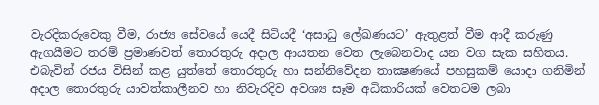වැරදිකරුවෙකු වීම, රාජ්‍ය සේවයේ යෙදී සිටියදී ‘අසාධු ලේඛණයට’ ඇතුළත් වීම ආදී කරුණු ඇගයීමට තරම් ප්‍රමාණවත් තොරතුරු අදාල ආයතන වෙත ලැබෙනවාද යන වග සැක සහිතය. එබැවින් රජය විසින් කළ යුත්තේ තොරතුරු හා සන්නිවේදන තාක්‍ෂණයේ පහසුකම් යොදා ගනිමින් අදාල තොරතුරු යාවත්කාලීනව හා නිවැරදිව අවශ්‍ය සෑම අධිකාරියක් වෙතටම ලබා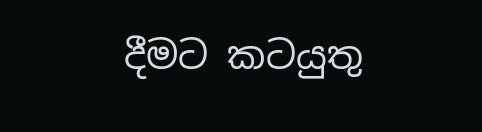දීමට කටයුතු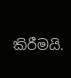කිරීමයි.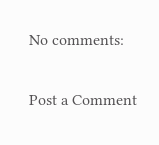No comments:

Post a Comment